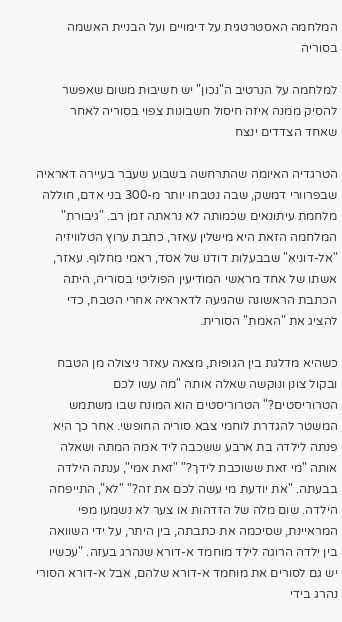המלחמה האסטרטגית על דימויים ועל הבניית האשמה בסוריה

למלחמה על הנרטיב ה"נכון" יש חשיבות משום שאפשר להסיק ממנה איזה חיסול חשבונות צפוי בסוריה לאחר שאחד הצדדים ינצח

הטרגדיה האיומה שהתרחשה בשבוע שעבר בעיירה דאראיה שבפרוורי דמשק, שבה נטבחו יותר מ-300 בני אדם, חוללה מלחמת עיתונאים שכמותה לא נראתה זמן רב. "גיבורת" המלחמה הזאת היא מישלין עאזר, כתבת ערוץ הטלוויזיה "אל-דוניא" שבבעלות דודנו של אסד, ראמי מחלוף. עאזר, אשתו של אחד מראשי המודיעין הפוליטי בסוריה, היתה הכתבת הראשונה שהגיעה לדאראיה אחרי הטבח, כדי להציג את "האמת" הסורית.

כשהיא מדלגת בין הגופות, מצאה עאזר ניצולה מן הטבח ובקול צונן ונוקשה שאלה אותה "מה עשו לכם הטרוריסטים?" הטרוריסטים הוא המונח שבו משתמש המשטר להגדרת לוחמי צבא סוריה החופשי. אחר כך היא פנתה לילדה בת ארבע ששכבה ליד אמה המתה ושאלה אותה "מי זאת ששוכבת לידך?" "זאת אמי", ענתה הילדה בבעתה. "את יודעת מי עשה לכם את זה?" "לא", התייפחה הילדה. שום מלה של הזדהות או צער לא נשמעו מפי המראיינת, שסיכמה את כתבתה, בין היתר, על ידי השוואה בין ילדה הרוגה לילד מוחמד א-דורא שנהרג בעזה. "עכשיו יש גם לסורים את מוחמד א-דורא שלהם, אבל א-דורא הסורי נהרג בידי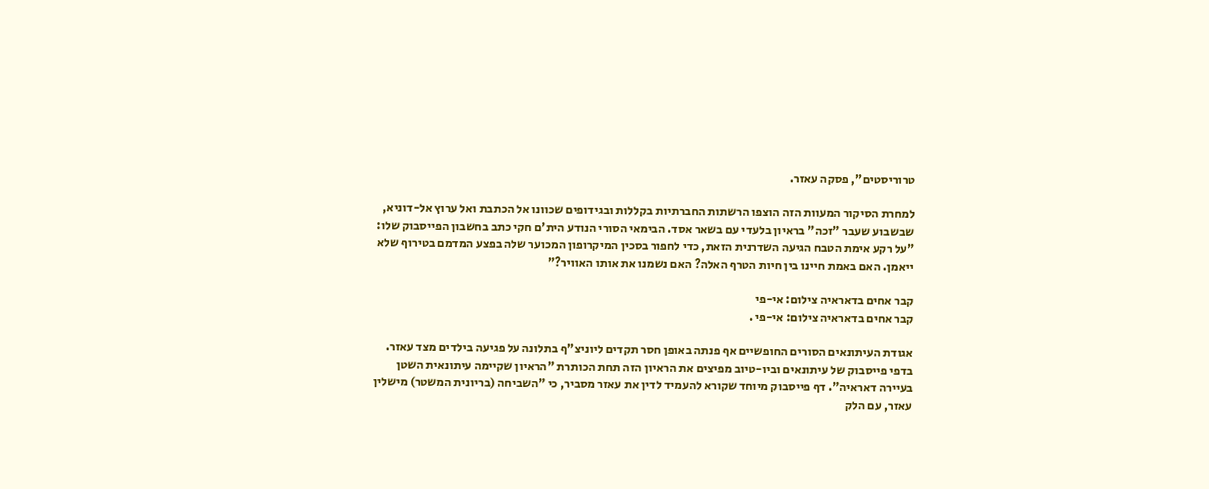טרוריסטים", פסקה עאזר.

למחרת הסיקור המעוות הזה הוצפו הרשתות החברתיות בקללות ובגידופים שכוונו אל הכתבת ואל ערוץ אל-דוניא, שבשבוע שעבר "זכה" בראיון בלעדי עם בשאר אסד. הבימאי הסורי הנודע הית'ם חקי כתב בחשבון הפייסבוק שלו: "על רקע אימת הטבח הגיעה השדרנית הזאת, כדי לחפור בסכין המיקרופון המכוער שלה בפצע המדמם בטירוף שלא ייאמן. האם באמת חיינו בין חיות הטרף האלה? האם נשמנו את אותו האוויר?"

קבר אחים בדאראיה צילום: אי-פי
קבר אחים בדאראיה צילום: אי-פי .

אגודת העיתונאים הסורים החופשיים אף פנתה באופן חסר תקדים ליוניצ"ף בתלונה על פגיעה בילדים מצד עאזר. בדפי פייסבוק של עיתונאים וביו-טיוב מפיצים את הראיון הזה תחת הכותרת "הראיון שקיימה עיתונאית השטן בעיירה דאראיה". דף פייסבוק מיוחד שקורא להעמיד לדין את עאזר מסביר, כי "השביחה (בריונית המשטר) מישלין עאזר, עם הלק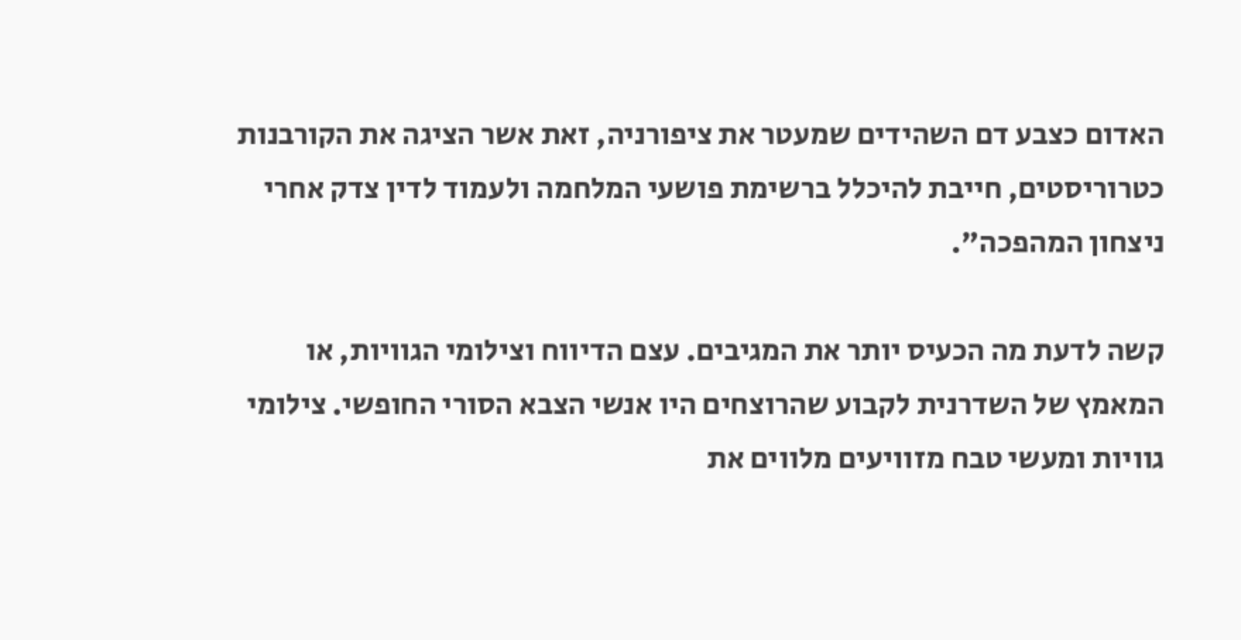האדום כצבע דם השהידים שמעטר את ציפורניה, זאת אשר הציגה את הקורבנות כטרוריסטים, חייבת להיכלל ברשימת פושעי המלחמה ולעמוד לדין צדק אחרי ניצחון המהפכה".

קשה לדעת מה הכעיס יותר את המגיבים. עצם הדיווח וצילומי הגוויות, או המאמץ של השדרנית לקבוע שהרוצחים היו אנשי הצבא הסורי החופשי. צילומי גוויות ומעשי טבח מזוויעים מלווים את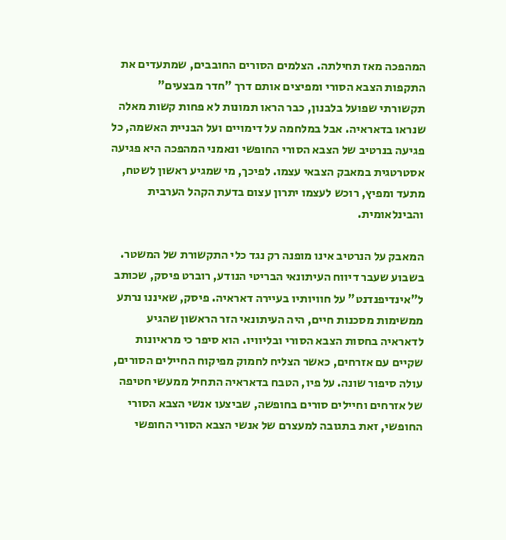המהפכה מאז תחילתה. הצלמים הסורים החובבים, שמתעדים את התקפות הצבא הסורי ומפיצים אותם דרך "חדר מבצעים" תקשורתי שפועל בלבנון, כבר הראו תמונות לא פחות קשות מאלה שנראו בדאראיה. אבל במלחמה על דימויים ועל הבניית האשמה, כל פגיעה בנרטיב של הצבא הסורי החופשי ונאמני המהפכה היא פגיעה אסטרטגית במאבק הצבאי עצמו. לפיכך, מי שמגיע ראשון לשטח, מתעד ומפיץ, רוכש לעצמו יתרון עצום בדעת הקהל הערבית והבינלאומית.

המאבק על הנרטיב אינו מופנה רק נגד כלי התקשורת של המשטר. בשבוע שעבר דיווח העיתונאי הבריטי הנודע, רוברט פיסק, שכותב ל"אינדיפנדנט" על חוויותיו בעיירה דאראיה. פיסק, שאיננו נרתע ממשימות מסכנות חיים, היה העיתונאי הזר הראשון שהגיע לדאראיה בחסות הצבא הסורי ובליוויו. הוא סיפר כי מראיונות שקיים עם אזרחים, כאשר הצליח לחמוק מפיקוח החיילים הסורים, עולה סיפור שונה. על פיו, הטבח בדאראיה התחיל ממעשי חטיפה של אזרחים וחיילים סורים בחופשה, שביצעו אנשי הצבא הסורי החופשי, זאת בתגובה למעצרם של אנשי הצבא הסורי החופשי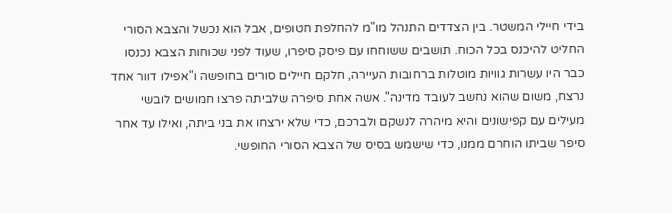בידי חיילי המשטר. בין הצדדים התנהל מו"מ להחלפת חטופים, אבל הוא נכשל והצבא הסורי החליט להיכנס בכל הכוח. תושבים ששוחחו עם פיסק סיפרו, שעוד לפני שכוחות הצבא נכנסו כבר היו עשרות גוויות מוטלות ברחובות העיירה, חלקם חיילים סורים בחופשה ו"אפילו דוור אחד נרצח, משום שהוא נחשב לעובד מדינה". אשה אחת סיפרה שלביתה פרצו חמושים לובשי מעילים עם קפישונים והיא מיהרה לנשקם ולברכם, כדי שלא ירצחו את בני ביתה, ואילו עד אחר סיפר שביתו הוחרם ממנו, כדי שישמש בסיס של הצבא הסורי החופשי.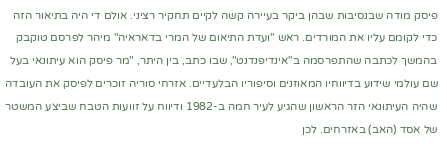פיסק מודה שבנסיבות שבהן ביקר בעיירה קשה לקיים תחקיר רציני. אולם די היה בתיאור הזה כדי לקומם עליו את המורדים. ראש "ועדת התיאום של המרי בדאראיה" מיהר לפרסם טוקבק בהמשך לכתבה שהתפרסמה ב"אינדיפנדנט", שבו כתב, בין היתר, "מר פיסק הוא עיתונאי בעל שם עולמי שידוע בדיווחיו המאוזנים וסיפוריו הבלעדיים. אזרחי סוריה זוכרים לפיסק את העובדה שהיה העיתונאי הזר הראשון שהגיע לעיר חמה ב-1982 ודיווח על זוועות הטבח שביצע המשטר של אסד (האב) באזרחים. לכן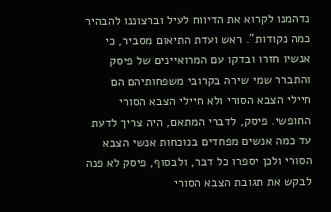נדהמנו לקרוא את הדיווח לעיל וברצוננו להבהיר כמה נקודות". ראש ועדת התיאום מסביר, כי אנשיו חזרו ובדקו עם המרואיינים של פיסק והתברר שמי שירה בקרובי משפחותיהם הם חיילי הצבא הסורי ולא חיילי הצבא הסורי החופשי. פיסק, לדברי המתאם, היה צריך לדעת עד כמה אנשים מפחדים בנוכחות אנשי הצבא הסורי ולכן יספרו כל דבר, ולבסוף, פיסק לא פנה לבקש את תגובת הצבא הסורי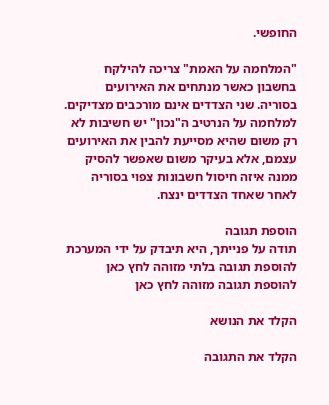החופשי.

"המלחמה על האמת" צריכה להילקח בחשבון כאשר מנתחים את האירועים בסוריה. שני הצדדים אינם מורכבים מצדיקים. למלחמה על הנרטיב ה"נכון" יש חשיבות לא רק משום שהיא מסייעת להבין את האירועים עצמם, אלא בעיקר משום שאפשר להסיק ממנה איזה חיסול חשבונות צפוי בסוריה לאחר שאחד הצדדים ינצח.

הוספת תגובה
תודה על פנייתך, היא תיבדק על ידי המערכת
להוספת תגובה בלתי מזוהה לחץ כאן להוספת תגובה מזוהה לחץ כאן

הקלד את הנושא

הקלד את התגובה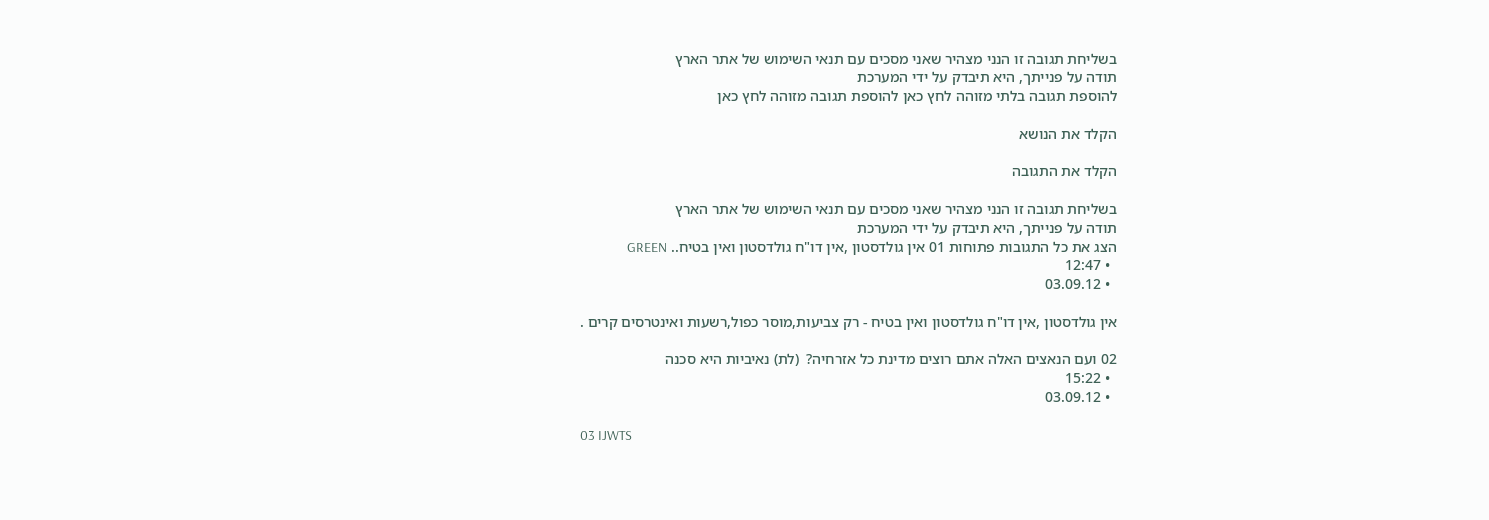בשליחת תגובה זו הנני מצהיר שאני מסכים עם תנאי השימוש של אתר הארץ
תודה על פנייתך, היא תיבדק על ידי המערכת
להוספת תגובה בלתי מזוהה לחץ כאן להוספת תגובה מזוהה לחץ כאן

הקלד את הנושא

הקלד את התגובה

בשליחת תגובה זו הנני מצהיר שאני מסכים עם תנאי השימוש של אתר הארץ
תודה על פנייתך, היא תיבדק על ידי המערכת
הצג את כל התגובות פתוחות 01 אין גולדסטון ,אין דו"ח גולדסטון ואין בטיח.. GREEN
  • 12:47
  • 03.09.12

אין גולדסטון ,אין דו"ח גולדסטון ואין בטיח - רק צביעות,מוסר כפול,רשעות ואינטרסים קרים .

02 ועם הנאצים האלה אתם רוצים מדינת כל אזרחיה?  (לת) נאיביות היא סכנה
  • 15:22
  • 03.09.12

03 IJWTS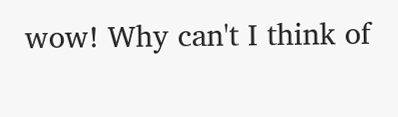wow! Why can't I think of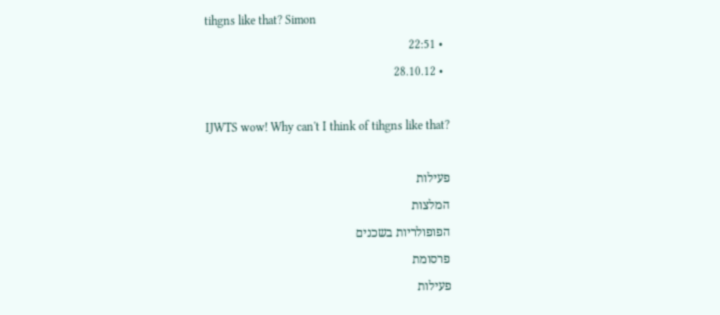tihgns like that? Simon
  • 22:51
  • 28.10.12

IJWTS wow! Why can't I think of tihgns like that?

פעילות
המלצות
הפופולריות בשכנים
פרסומת
פעילות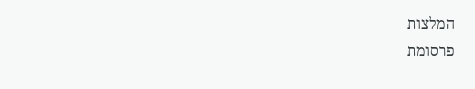המלצות
פרסומת